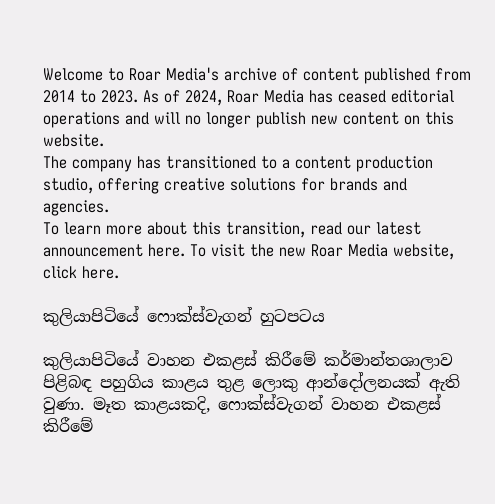Welcome to Roar Media's archive of content published from 2014 to 2023. As of 2024, Roar Media has ceased editorial operations and will no longer publish new content on this website.
The company has transitioned to a content production studio, offering creative solutions for brands and agencies.
To learn more about this transition, read our latest announcement here. To visit the new Roar Media website, click here.

කුලියාපිටියේ ෆොක්ස්වැගන් හුටපටය

කුලියාපිටියේ වාහන එකළස් කිරීමේ කර්මාන්තශාලාව පිළිබඳ පහුගිය කාළය තුළ ලොකු ආන්දෝලනයක් ඇති වුණා. මෑත කාළයකදි, ෆොක්ස්වැගන් වාහන එකළස් කිරීමේ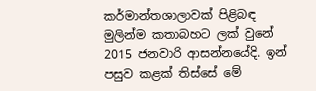කර්මාන්තශාලාවක් පිළිබඳ මුලින්ම කතාබහට ලක් වුනේ 2015 ජනවාරි ආසන්නයේදි. ඉන් පසුව කළක් තිස්සේ මේ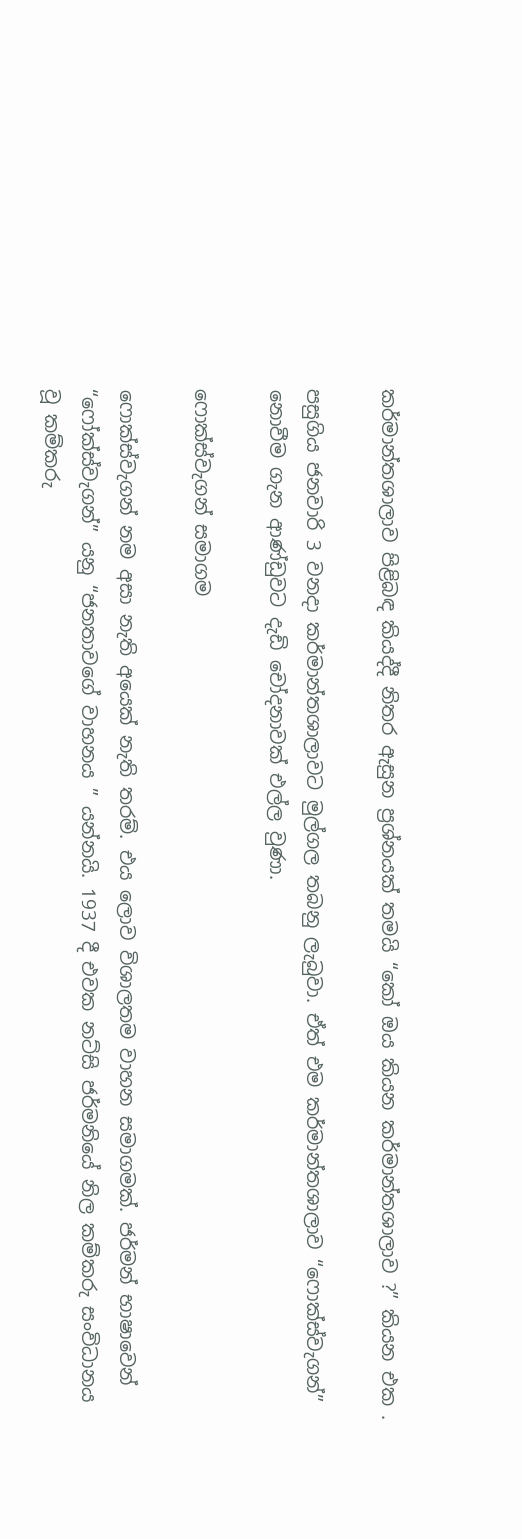කර්මාන්තශාලාව පිළිබඳ කියද්දී නිතර ඇසුන ප්‍රශ්නයක් තමයි “කෝ ඔය කියන කර්මාන්තශාලාව ?” කියන එක .

පසුගිය ජනවාරි 3 වනදා කර්මාන්තශාලාවට මුල්ගල තබනු ලැබුවා. ඒත් එම කර්මාන්තශාලාව “ෆොක්ස්වැගන්” නොවීම ගැන ආණ්ඩුවට දැඩි චෝදනාවක් එල්ල වුණා.

ෆොක්ස්වැගන් සමාගම

ෆොක්ස්වැගන් නම අසා නැති අයෙක් නැති තරම්. එය ලොව විශාලතම වාහන සමාගමක්. ජර්මන් භාෂාවෙන් “ෆෝක්ස්වැගන්” යනු “ජනතාවගේ වාහනය ” යන්නයි. 1937 දී එවක නට්සි ජර්මනියේ නිල කම්කරු සංවිධානය වූ කම්කරු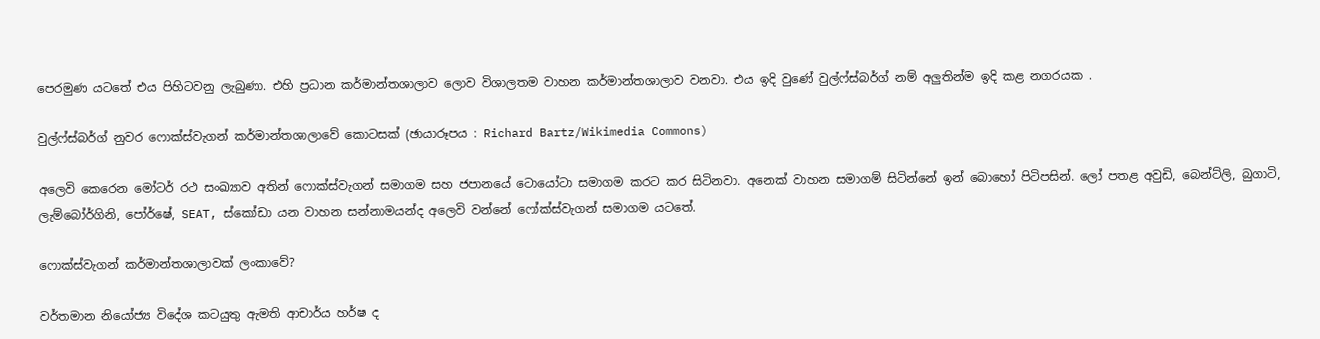පෙරමුණ යටතේ එය පිහිටවනු ලැබුණා. එහි ප්‍රධාන කර්මාන්තශාලාව ලොව විශාලතම වාහන කර්මාන්තශාලාව වනවා. එය ඉදි වුණේ වුල්ෆ්ස්බර්ග් නම් අලුතින්ම ඉදි කළ නගරයක .

වුල්ෆ්ස්බර්ග් නුවර ෆොක්ස්වැගන් කර්මාන්තශාලාවේ කොටසක් (ඡායාරූපය : Richard Bartz/Wikimedia Commons)

අලෙවි කෙරෙන මෝටර් රථ සංඛ්‍යාව අතින් ෆොක්ස්වැගන් සමාගම සහ ජපානයේ ටොයෝටා සමාගම කරට කර සිටිනවා. අනෙක් වාහන සමාගම් සිටින්නේ ඉන් බොහෝ පිටිපසින්. ලෝ පතළ අවුඩි, බෙන්ට්ලි, බුගාටි, ලැම්බෝර්ගිනි, පෝර්ෂේ, SEAT, ස්කෝඩා යන වාහන සන්නාමයන්ද අලෙවි වන්නේ ෆෝක්ස්වැගන් සමාගම යටතේ.

ෆොක්ස්වැගන් කර්මාන්තශාලාවක් ලංකාවේ?

වර්තමාන නියෝජ්‍ය විදේශ කටයුතු ඇමති ආචාර්ය හර්ෂ ද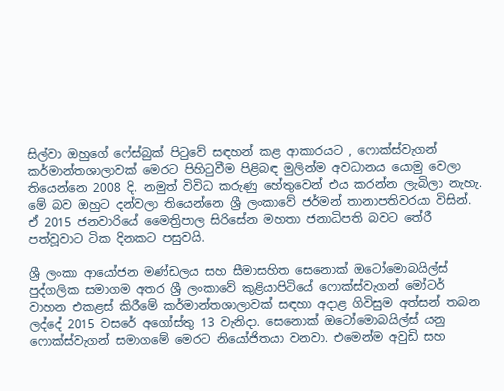සිල්වා ඔහුගේ ෆේස්බුක් පිටුවේ සඳහන් කළ ආකාරයට , ෆොක්ස්වැගන් කර්මාන්තශාලාවක් මෙරට පිහිටුවීම පිළිබඳ මුලින්ම අවධානය යොමු වෙලා තියෙන්නෙ 2008 දි. නමුත් විවිධ කරුණු හේතුවෙන් එය කරන්න ලැබිලා නැහැ. මේ බව ඔහුට දන්වලා තියෙන්නෙ ශ්‍රී ලංකාවේ ජර්මන් තානාපතිවරයා විසින්. ඒ 2015 ජනවාරියේ මෛත්‍රිපාල සිරිසේන මහතා ජනාධිපති බවට තේරී පත්වූවාට ටික දිනකට පසුවයි.

ශ්‍රී ලංකා ආයෝජන මණ්ඩලය සහ සීමාසහිත සෙනොක් ඔටෝමොබයිල්ස් පුද්ගලික සමාගම අතර ශ්‍රී ලංකාවේ කුළියාපිටියේ ෆොක්ස්වැගන් මෝටර් වාහන එකළස් කිරීමේ කර්මාන්තශාලාවක් සඳහා අදාළ ගිවිසුම අත්සන් තබන ලද්දේ 2015 වසරේ අගෝස්තු 13 වැනිදා. සෙනොක් ඔටෝමොබයිල්ස් යනු ෆොක්ස්වැගන් සමාගමේ මෙරට නියෝජිතයා වනවා. එමෙන්ම අවුඩි සහ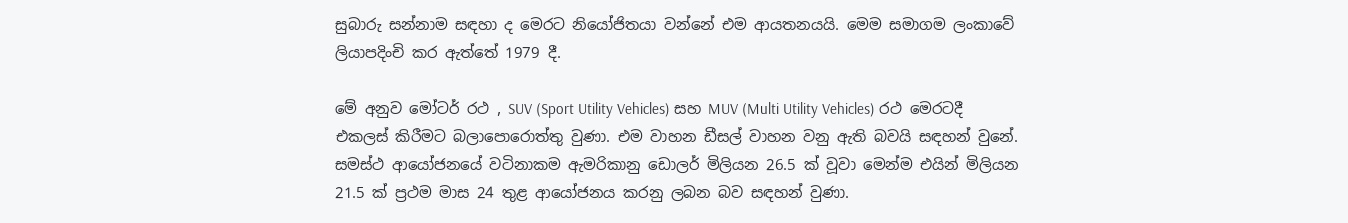සුබාරු සන්නාම සඳහා ද මෙරට නියෝජිතයා වන්නේ එම ආයතනයයි. මෙම සමාගම ලංකාවේ ලියාපදිංචි කර ඇත්තේ 1979 දී.

මේ අනුව මෝටර් රථ , SUV (Sport Utility Vehicles) සහ MUV (Multi Utility Vehicles) රථ මෙරටදී එකලස් කිරීමට බලාපොරොත්තු වුණා. එම වාහන ඩීසල් වාහන වනු ඇති බවයි සඳහන් වුනේ. සමස්ථ ආයෝජනයේ වටිනාකම ඇමරිකානු ඩොලර් මිලියන 26.5 ක් වූවා මෙන්ම එයින් මිලියන 21.5 ක් ප්‍රථම මාස 24 තුළ ආයෝජනය කරනු ලබන බව සඳහන් වුණා.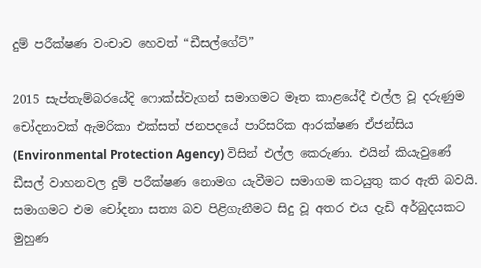දුම් පරීක්ෂණ වංචාව හෙවත් “ඩීසල්ගේට්”

2015 සැප්තැම්බරයේදි ෆොක්ස්වැගන් සමාගමට මෑත කාළයේදී එල්ල වූ දරුණුම චෝදනාවක් ඇමරිකා එක්සත් ජනපදයේ පාරිසරික ආරක්ෂණ ඒජන්සිය (Environmental Protection Agency) විසින් එල්ල කෙරුණා. එයින් කියැවුණේ ඩීසල් වාහනවල දුම් පරීක්ෂණ නොමග යැවීමට සමාගම කටයුතු කර ඇති බවයි. සමාගමට එම චෝදනා සත්‍ය බව පිළිගැනීමට සිදු වූ අතර එය දැඩි අර්බුදයකට මුහුණ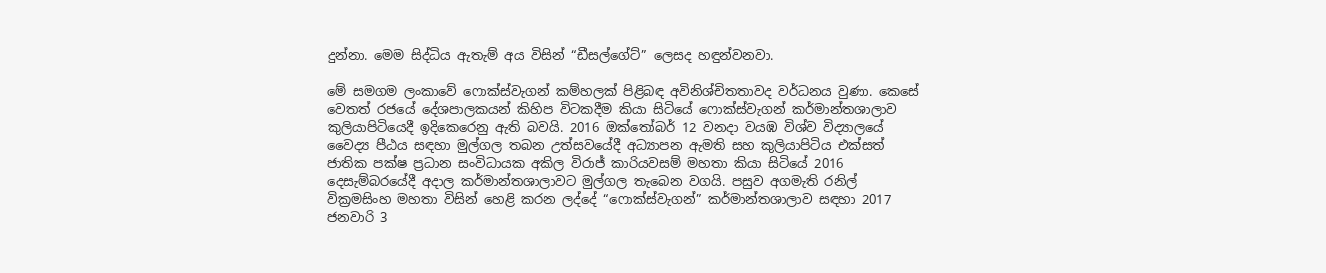දුන්නා. මෙම සිද්ධිය ඇතැම් අය විසින් “ඩීසල්ගේට්” ලෙසද හඳුන්වනවා.

මේ සමගම ලංකාවේ ෆොක්ස්වැගන් කම්හලක් පිළිබඳ අවිනිශ්චිතතාවද වර්ධනය වුණා. කෙසේ වෙතත් රජයේ දේශපාලකයන් කිහිප විටකදීම කියා සිටියේ ෆොක්ස්වැගන් කර්මාන්තශාලාව කුලියාපිටියෙදී ඉදිකෙරෙනු ඇති බවයි. 2016 ඔක්තෝබර් 12 වනදා වයඹ විශ්ව විද්‍යාලයේ වෛද්‍ය පීඨය සඳහා මුල්ගල තබන උත්සවයේදී අධ්‍යාපන ඇමති සහ කුලියාපිටිය එක්සත් ජාතික පක්ෂ ප්‍රධාන සංවිධායක අකිල විරාජ් කාරියවසම් මහතා කියා සිටියේ 2016 දෙසැම්බරයේදී අදාල කර්මාන්තශාලාවට මුල්ගල තැබෙන වගයි. පසුව අගමැති රනිල් වික්‍රමසිංහ මහතා විසින් හෙළි කරන ලද්දේ “ෆොක්ස්වැගන්” කර්මාන්තශාලාව සඳහා 2017 ජනවාරි 3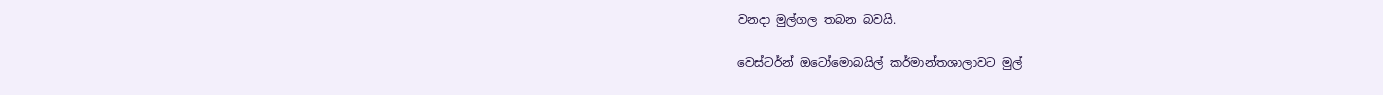වනදා මුල්ගල තබන බවයි.

වෙස්ටර්න් ඔටෝමොබයිල් කර්මාන්තශාලාවට මුල්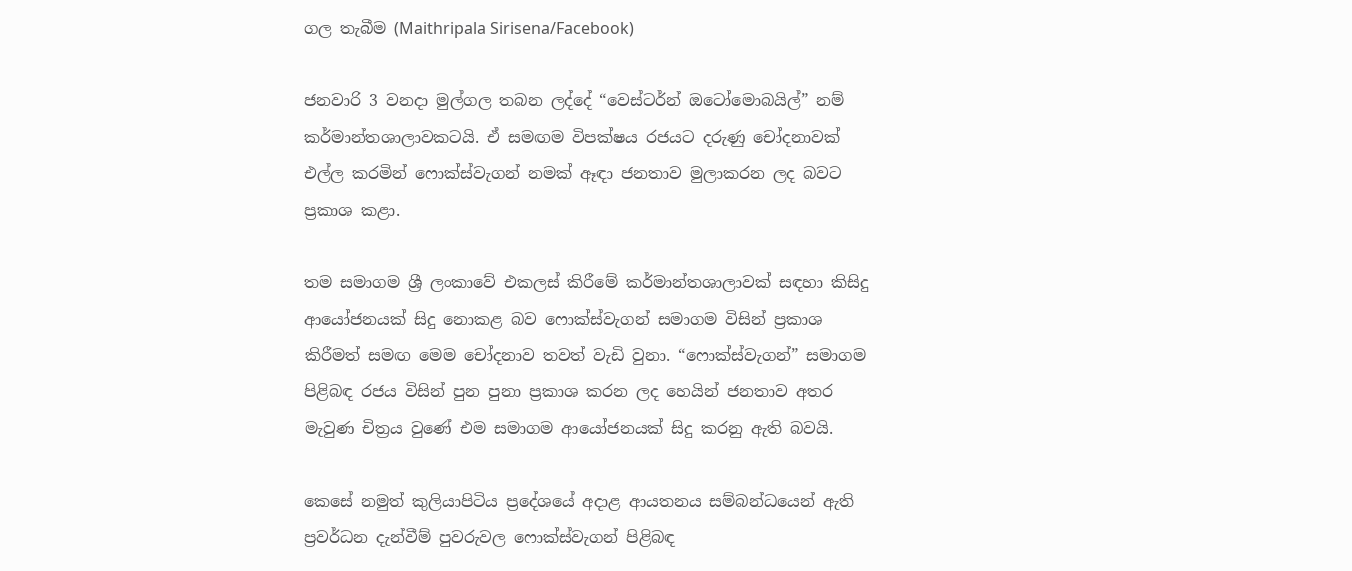ගල තැබීම (Maithripala Sirisena/Facebook)

ජනවාරි 3 වනදා මුල්ගල තබන ලද්දේ “වෙස්ටර්න් ඔටෝමොබයිල්” නම් කර්මාන්තශාලාවකටයි. ඒ සමඟම විපක්ෂය රජයට දරුණු චෝදනාවක් එල්ල කරමින් ෆොක්ස්වැගන් නමක් ඈඳා ජනතාව මුලාකරන ලද බවට ප්‍රකාශ කළා.

තම සමාගම ශ්‍රී ලංකාවේ එකලස් කිරීමේ කර්මාන්තශාලාවක් සඳහා කිසිදු ආයෝජනයක් සිදු නොකළ බව ෆොක්ස්වැගන් සමාගම විසින් ප්‍රකාශ කිරීමත් සමඟ මෙම චෝදනාව තවත් වැඩි වුනා. “ෆොක්ස්වැගන්” සමාගම පිළිබඳ රජය විසින් පුන පුනා ප්‍රකාශ කරන ලද හෙයින් ජනතාව අතර මැවුණ චිත්‍රය වුණේ එම සමාගම ආයෝජනයක් සිදු කරනු ඇති බවයි.

කෙසේ නමුත් කුලියාපිටිය ප්‍රදේශයේ අදාළ ආයතනය සම්බන්ධයෙන් ඇති ප්‍රවර්ධන දැන්වීම් පුවරුවල ෆොක්ස්වැගන් පිළිබඳ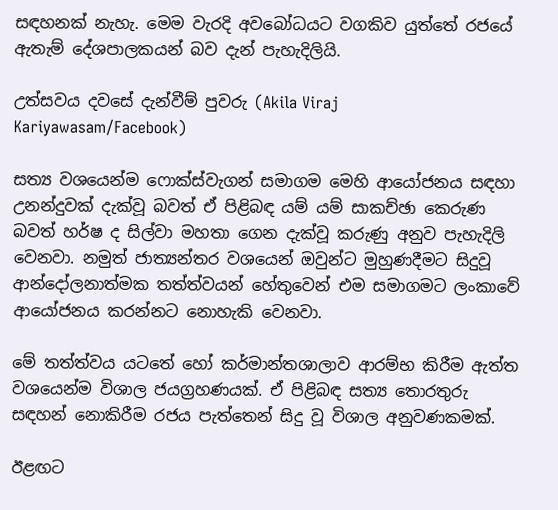සඳහනක් නැහැ. මෙම වැරදි අවබෝධයට වගකිව යුත්තේ රජයේ ඇතැම් දේශපාලකයන් බව දැන් පැහැදිලියි.

උත්සවය දවසේ දැන්වීම් පුවරු (Akila Viraj Kariyawasam/Facebook)

සත්‍ය වශයෙන්ම ෆොක්ස්වැගන් සමාගම මෙහි ආයෝජනය සඳහා උනන්දුවක් දැක්වූ බවත් ඒ පිළිබඳ යම් යම් සාකච්ඡා කෙරුණ බවත් හර්ෂ ද සිල්වා මහතා ගෙන දැක්වූ කරුණු අනුව පැහැදිලි වෙනවා. නමුත් ජාත්‍යන්තර වශයෙන් ඔවුන්ට මුහුණදීමට සිදුවූ ආන්දෝලනාත්මක තත්ත්වයන් හේතුවෙන් එම සමාගමට ලංකාවේ ආයෝජනය කරන්නට නොහැකි වෙනවා.

මේ තත්ත්වය යටතේ හෝ කර්මාන්තශාලාව ආරම්භ කිරීම ඇත්ත වශයෙන්ම විශාල ජයග්‍රහණයක්. ඒ පිළිබඳ සත්‍ය තොරතුරු සඳහන් නොකිරීම රජය පැත්තෙන් සිදු වූ විශාල අනුවණකමක්.

ඊළඟට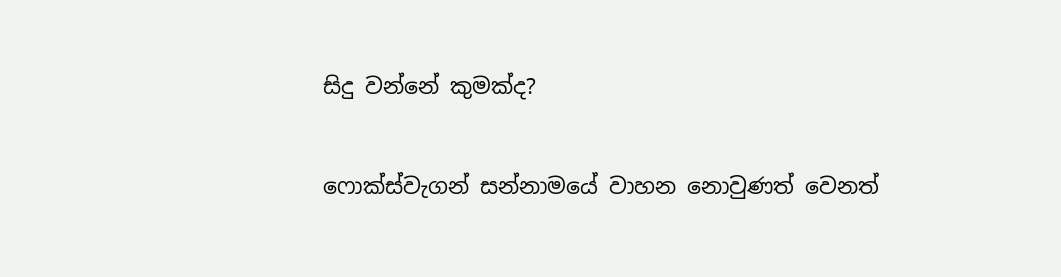සිදු වන්නේ කුමක්ද?

ෆොක්ස්වැගන් සන්නාමයේ වාහන නොවුණත් වෙනත්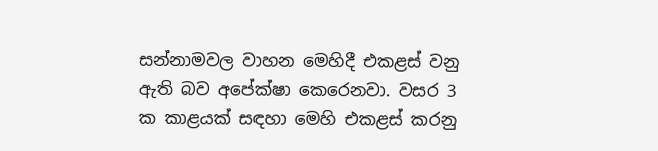සන්නාමවල වාහන මෙහිදී එකළස් වනු ඇති බව අපේක්ෂා කෙරෙනවා. වසර 3 ක කාළයක් සඳහා මෙහි එකළස් කරනු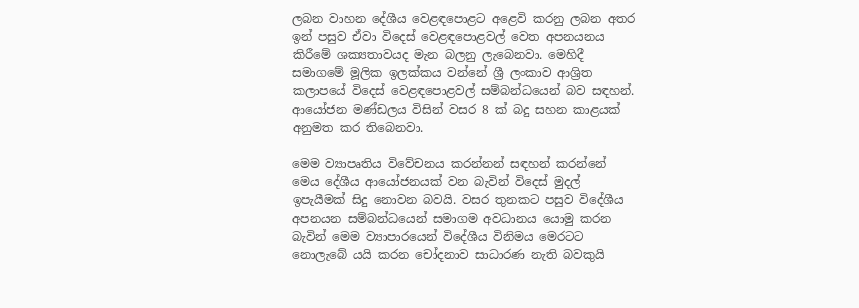ලබන වාහන දේශීය වෙළඳපොළට අළෙවි කරනු ලබන අතර ඉන් පසුව ඒවා විදෙස් වෙළඳපොළවල් වෙත අපනයනය කිරීමේ ශක්‍යතාවයද මැන බලනු ලැබෙනවා. මෙහිදී සමාගමේ මූලික ඉලක්කය වන්නේ ශ්‍රී ලංකාව ආශ්‍රිත කලාපයේ විදෙස් වෙළඳපොළවල් සම්බන්ධයෙන් බව සඳහන්. ආයෝජන මණ්ඩලය විසින් වසර 8 ක් බදු සහන කාළයක් අනුමත කර තිබෙනවා.

මෙම ව්‍යාපෘතිය විවේචනය කරන්නන් සඳහන් කරන්නේ මෙය දේශීය ආයෝජනයක් වන බැවින් විදෙස් මුදල් ඉපැයීමක් සිදු නොවන බවයි. වසර තුනකට පසුව විදේශීය අපනයන සම්බන්ධයෙන් සමාගම අවධානය යොමු කරන බැවින් මෙම ව්‍යාපාරයෙන් විදේශීය විනිමය මෙරටට නොලැබේ යයි කරන චෝදනාව සාධාරණ නැති බවකුයි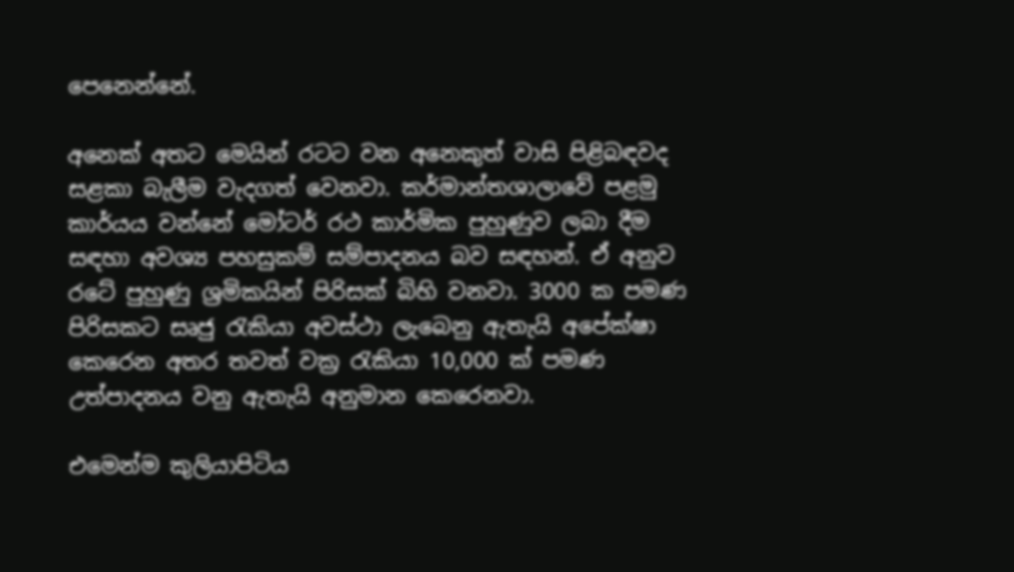පෙනෙන්නේ.

අනෙක් අතට මෙයින් රටට වන අනෙකුත් වාසි පිළිබඳවද සළකා බැලීම වැදගත් වෙනවා. කර්මාන්තශාලාවේ පළමු කාර්යය වන්නේ මෝටර් රථ කාර්මික පුහුණුව ලබා දීම සඳහා අවශ්‍ය පහසුකම් සම්පාදනය බව සඳහන්. ඒ අනුව රටේ පුහුණු ශ්‍රමිකයින් පිරිසක් බිහි වනවා. 3000 ක පමණ පිරිසකට සෘජු රැකියා අවස්ථා ලැබෙනු ඇතැයි අපේක්ෂා කෙරෙන අතර තවත් වක්‍ර රැකියා 10,000 ක් පමණ උත්පාදනය වනු ඇතැයි අනුමාන කෙරෙනවා.

එමෙන්ම කුලියාපිටිය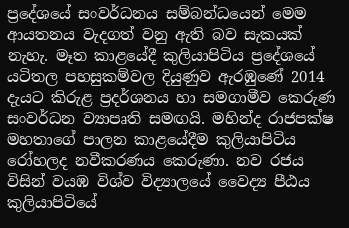ප්‍රදේශයේ සංවර්ධනය සම්බන්ධයෙන් මෙම ආයතනය වැදගත් වනු ඇති බව සැකයක් නැහැ. මෑත කාළයේදී කුලියාපිටිය ප්‍රදේශයේ යටිතල පහසුකම්වල දියුණුව ඇරඹුණේ 2014 දැයට කිරුළ ප්‍රදර්ශනය හා සමගාමීව කෙරුණ සංවර්ධන ව්‍යාපෘති සමඟයි. මහින්ද රාජපක්ෂ මහතාගේ පාලන කාළයේදීම කුලියාපිටිය රෝහලද නවීකරණය කෙරුණා. නව රජය විසින් වයඹ විශ්ව විද්‍යාලයේ වෛද්‍ය පීඨය කුලියාපිටියේ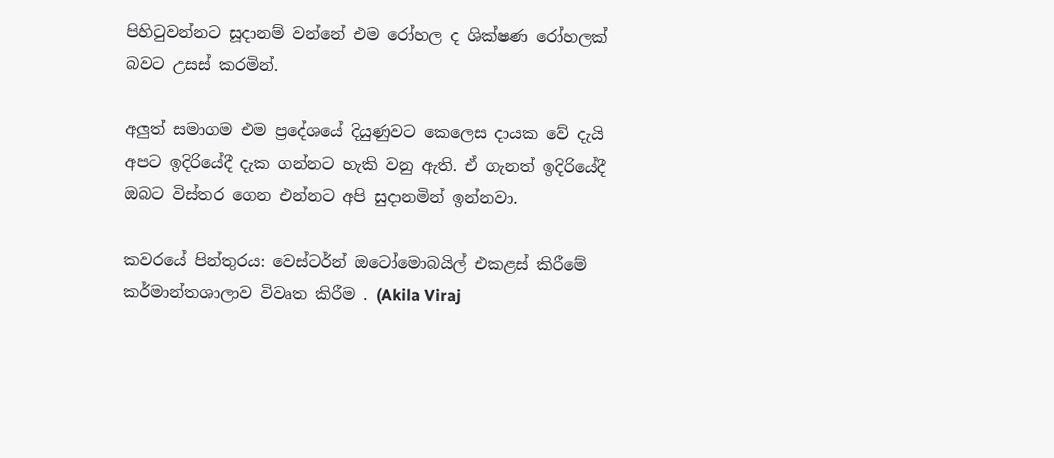පිහිටුවන්නට සූදානම් වන්නේ එම රෝහල ද ශික්ෂණ රෝහලක් බවට උසස් කරමින්.

අලුත් සමාගම එම ප්‍රදේශයේ දියුණුවට කෙලෙස දායක වේ දැයි අපට ඉදිරියේදී දැක ගන්නට හැකි වනු ඇති. ඒ ගැනත් ඉදිරියේදී ඔබට විස්තර ගෙන එන්නට අපි සුදානමින් ඉන්නවා.

කවරයේ පින්තුරය: වෙස්ටර්න් ඔටෝමොබයිල් එකළස් කිරීමේ කර්මාන්තශාලාව විවෘත කිරීම . (Akila Viraj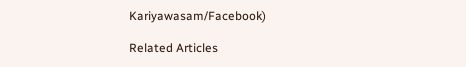Kariyawasam/Facebook)

Related Articles